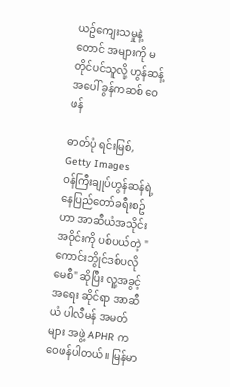ယဥ်ကျေးသမှုနဲ့တောင် အများကို မတိုင်ပင်သူလို့ ဟွန်ဆန့်အပေါ် ခွန်ကဆစ် ဝေဖန်

ဓာတ်ပုံ ရင်းမြစ်, Getty Images
ဝန်ကြီးချုပ်ဟွန်ဆန်ရဲ့ နေပြည်တော်ခရီးစဥ်ဟာ အာဆီယံအသိုင်းအဝိုင်းကို ပစ်ပယ်တဲ့ "ကောင်းဘွိုင်ဒစ်ပလိုမေစီ" ဆိုပြီး လူ့အခွင့်အရေး ဆိုင်ရာ အာဆီယံ ပါလီမန် အမတ်များ အဖွဲ့ APHR က ဝေဖန်ပါတယ်။ မြန်မာ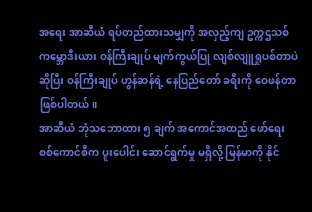အရေး အာဆီယံ ရပ်တည်ထားသမျှကို အလှည့်ကျ ဥက္ကဌသစ် ကမ္ဘောဒီးယား ဝန်ကြီးချုပ် မျက်ကွယ်ပြု လျစ်လျူရှုပစ်တာပဲ ဆိုပြီး ဝန်ကြီးချုပ် ဟွန်ဆန်ရဲ့ နေပြည်တော် ခရီးကို ဝေဖန်တာ ဖြစ်ပါတယ်။
အာဆီယံ ဘုံသဘောထား ၅ ချက် အကောင်အထည် ဖော်ရေး စစ်ကောင်စီက ပူးပေါင်း ဆောင်ရွက်မှု မရှိလို့ မြန်မာကို နိုင်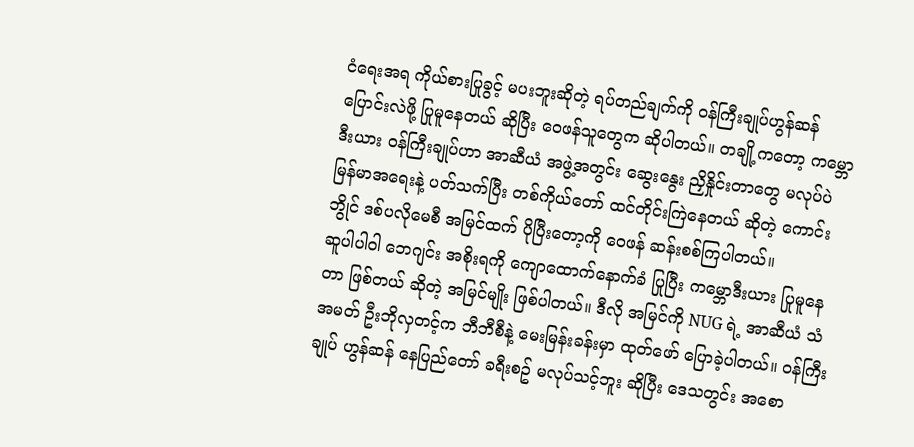ငံရေးအရ ကိုယ်စားပြုခွင့် မပးဘူးဆိုတဲ့ ရပ်တည်ချက်ကို ဝန်ကြီးချုပ်ဟွန်ဆန် ပြောင်းလဲဖို့ ပြုမူနေတယ် ဆိုပြီး ဝေဖန်သူတွေက ဆိုပါတယ်။ တချို့ကတော့ ကမ္ဘောဒီးယား ဝန်ကြီးချုပ်ဟာ အာဆီယံ အဖွဲ့အတွင်း ဆွေးနွေး ညှိနှိုင်းတာတွေ မလုပ်ပဲ မြန်မာအရေးနဲ့ ပတ်သက်ပြီး တစ်ကိုယ်တော် ထင်တိုင်းကြဲနေတယ် ဆိုတဲ့ ကောင်းဘွိုင် ဒစ်ပလိုမေစီ အမြင်ထက် ပိုပြီးတော့ကို ဝေဖန် ဆန်းစစ်ကြပါတယ်။
ဆူပါပါဝါ ဘေဂျင်း အစိုးရကို ကျောထောက်နောက်ခံ ပြုပြီး ကမ္ဘောဒီးယား ပြုမူနေတာ ဖြစ်တယ် ဆိုတဲ့ အမြင်မျိုး ဖြစ်ပါတယ်။ ဒီလို အမြင်ကို NUG ရဲ့ အာဆီယံ သံအမတ် ဦးဘိုလှတင့်က ဘီဘီစီနဲ့ မေးမြန်းခန်းမှာ ထုတ်ဖော် ပြောခဲ့ပါတယ်။ ဝန်ကြီးချုပ် ဟွန်ဆန် နေပြည်တော် ခရီးစဥ် မလုပ်သင့်ဘူး ဆိုပြီး ဒေသတွင်း အစော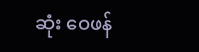ဆုံး ဝေဖန်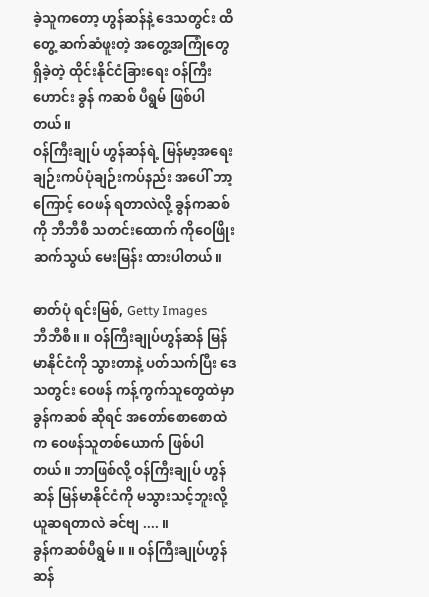ခဲ့သူကတော့ ဟွန်ဆန်နဲ့ ဒေသတွင်း ထိတွေ့ ဆက်ဆံဖူးတဲ့ အတွေ့အကြုံတွေ ရှိခဲ့တဲ့ ထိုင်းနိုင်ငံခြားရေး ဝန်ကြီးဟောင်း ခွန် ကဆစ် ပီရွမ် ဖြစ်ပါတယ်။
ဝန်ကြီးချုပ် ဟွန်ဆန်ရဲ့ မြန်မာ့အရေး ချဉ်းကပ်ပုံချဉ်းကပ်နည်း အပေါ် ဘာ့ကြောင့် ဝေဖန် ရတာလဲလို့ ခွန်ကဆစ်ကို ဘီဘီစီ သတင်းထောက် ကိုဝေဖြိုး ဆက်သွယ် မေးမြန်း ထားပါတယ်။

ဓာတ်ပုံ ရင်းမြစ်, Getty Images
ဘီဘီစီ။ ။ ဝန်ကြီးချုပ်ဟွန်ဆန် မြန်မာနိုင်ငံကို သွားတာနဲ့ ပတ်သက်ပြီး ဒေသတွင်း ဝေဖန် ကန့်ကွက်သူတွေထဲမှာ ခွန်ကဆစ် ဆိုရင် အတော်စောစောထဲက ဝေဖန်သူတစ်ယောက် ဖြစ်ပါတယ်။ ဘာဖြစ်လို့ ဝန်ကြီးချုပ် ဟွန်ဆန် မြန်မာနိုင်ငံကို မသွားသင့်ဘူးလို့ ယူဆရတာလဲ ခင်ဗျ .... ။
ခွန်ကဆစ်ပီရွမ် ။ ။ ဝန်ကြီးချုပ်ဟွန်ဆန်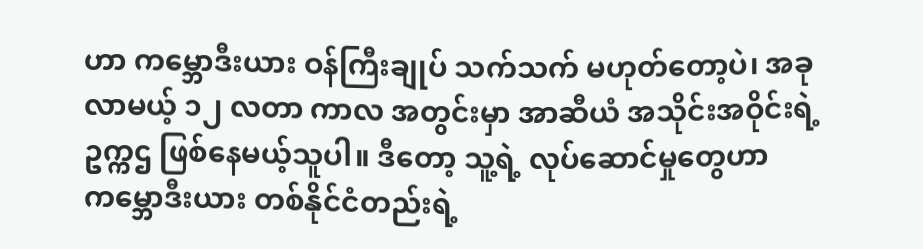ဟာ ကမ္ဘောဒီးယား ဝန်ကြီးချုပ် သက်သက် မဟုတ်တော့ပဲ၊ အခုလာမယ့် ၁၂ လတာ ကာလ အတွင်းမှာ အာဆီယံ အသိုင်းအဝိုင်းရဲ့ ဥက္ကဌ ဖြစ်နေမယ့်သူပါ။ ဒီတော့ သူ့ရဲ့ လုပ်ဆောင်မှုတွေဟာ ကမ္ဘောဒီးယား တစ်နိုင်ငံတည်းရဲ့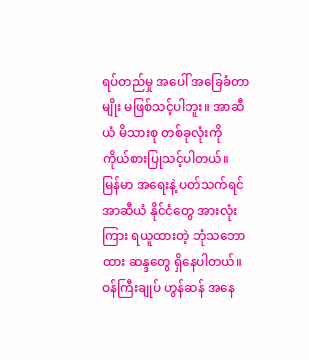ရပ်တည်မှု အပေါ် အခြေခံတာမျိုး မဖြစ်သင့်ပါဘူး။ အာဆီယံ မိသားစု တစ်ခုလုံးကို ကိုယ်စားပြုသင့်ပါတယ်။
မြန်မာ အရေးနဲ့ ပတ်သက်ရင် အာဆီယံ နိုင်ငံတွေ အားလုံးကြား ရယူထားတဲ့ ဘုံသဘောထား ဆန္ဒတွေ ရှိနေပါတယ်။ ဝန်ကြီးချုပ် ဟွန်ဆန် အနေ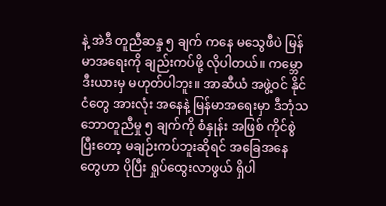နဲ့ အဲဒီ တူညီဆန္ဒ ၅ ချက် ကနေ မသွေဖီပဲ မြန်မာအရေးကို ချည်းကပ်ဖို့ လိုပါတယ်။ ကမ္ဘောဒီးယားမှ မဟုတ်ပါဘူး။ အာဆီယံ အဖွဲ့ဝင် နိုင်ငံတွေ အားလုံး အနေနဲ့ မြန်မာအရေးမှာ ဒီဘုံသဘောတူညီမှု ၅ ချက်ကို စံနှုန်း အဖြစ် ကိုင်စွဲပြီးတော့ မချဉ်းကပ်ဘူးဆိုရင် အခြေအနေတွေဟာ ပိုပြီး ရှုပ်ထွေးလာဖွယ် ရှိပါ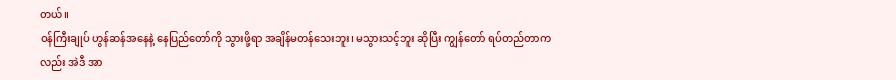တယ်။
ဝန်ကြီးချုပ် ဟွန်ဆန်အနေနဲ့ နေပြည်တော်ကို သွားဖို့ရာ အချိန်မတန်သေးဘူး၊ မသွားသင့်ဘူး ဆိုပြီး ကျွန်တော် ရပ်တည်တာကလည်း အဲဒီ အာ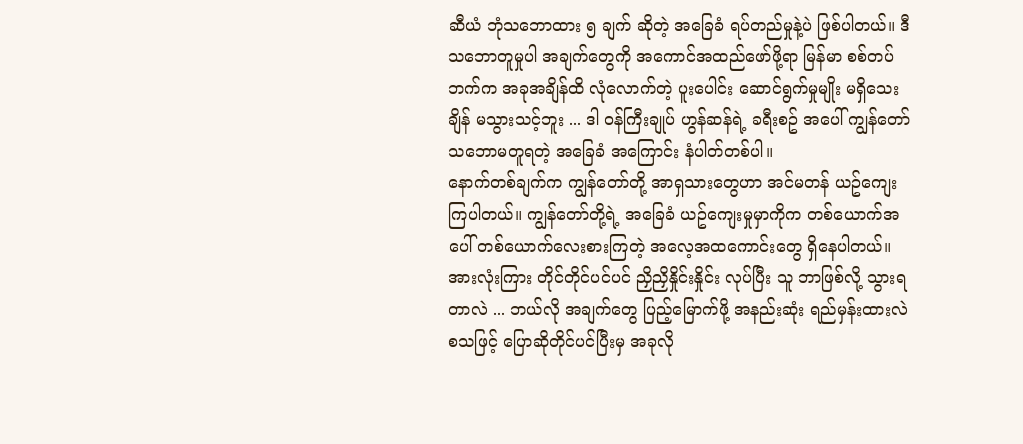ဆီယံ ဘုံသဘောထား ၅ ချက် ဆိုတဲ့ အခြေခံ ရပ်တည်မှုနဲ့ပဲ ဖြစ်ပါတယ်။ ဒီသဘောတူမှုပါ အချက်တွေကို အကောင်အထည်ဖော်ဖို့ရာ မြန်မာ စစ်တပ်ဘက်က အခုအချိန်ထိ လုံလောက်တဲ့ ပူးပေါင်း ဆောင်ရွက်မှုမျိုး မရှိသေးချိန် မသွားသင့်ဘူး ... ဒါ ဝန်ကြီးချုပ် ဟွန်ဆန်ရဲ့ ခရီးစဥ် အပေါ် ကျွန်တော် သဘောမတူရတဲ့ အခြေခံ အကြောင်း နံပါတ်တစ်ပါ။
နောက်တစ်ချက်က ကျွန်တော်တို့ အာရှသားတွေဟာ အင်မတန် ယဥ်ကျေးကြပါတယ်။ ကျွန်တော်တို့ရဲ့ အခြေခံ ယဥ်ကျေးမှုမှာကိုက တစ်ယောက်အပေါ် တစ်ယောက်လေးစားကြတဲ့ အလေ့အထကောင်းတွေ ရှိနေပါတယ်။ အားလုံးကြား တိုင်တိုင်ပင်ပင် ညှိညှိနှိုင်းနှိုင်း လုပ်ပြီး သူ ဘာဖြစ်လို့ သွားရတာလဲ ... ဘယ်လို အချက်တွေ ပြည့်မြောက်ဖို့ အနည်းဆုံး ရည်မှန်းထားလဲ စသဖြင့် ပြောဆိုတိုင်ပင်ပြီးမှ အခုလို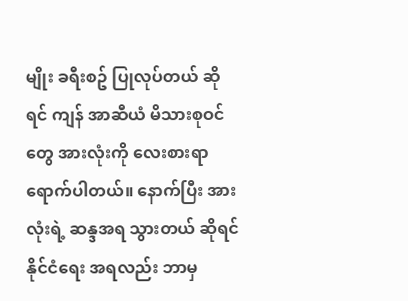မျိုး ခရီးစဥ် ပြုလုပ်တယ် ဆိုရင် ကျန် အာဆီယံ မိသားစုဝင်တွေ အားလုံးကို လေးစားရာ ရောက်ပါတယ်။ နောက်ပြီး အားလုံးရဲ့ ဆန္ဒအရ သွားတယ် ဆိုရင် နိုင်ငံရေး အရလည်း ဘာမှ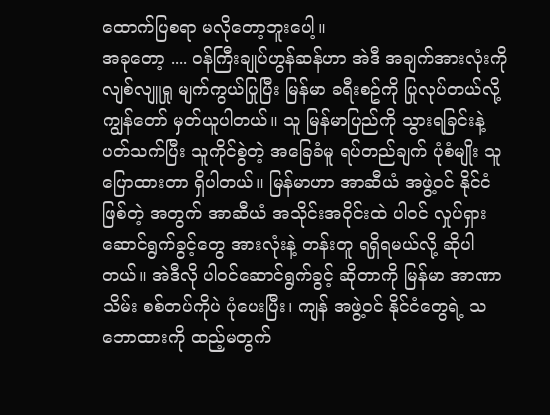ထောက်ပြစရာ မလိုတော့ဘူးပေါ့။
အခုတော့ .... ဝန်ကြီးချုပ်ဟွန်ဆန်ဟာ အဲဒီ အချက်အားလုံးကို လျစ်လျူရှု မျက်ကွယ်ပြုပြီး မြန်မာ ခရီးစဥ်ကို ပြုလုပ်တယ်လို့ ကျွန်တော် မှတ်ယူပါတယ်။ သူ မြန်မာပြည်ကို သွားရခြင်းနဲ့ ပတ်သက်ပြီး သူကိုင်စွဲတဲ့ အခြေခံမူ ရပ်တည်ချက် ပုံစံမျိုး သူ ပြောထားတာ ရှိပါတယ်။ မြန်မာဟာ အာဆီယံ အဖွဲ့ဝင် နိုင်ငံ ဖြစ်တဲ့ အတွက် အာဆီယံ အသိုင်းအဝိုင်းထဲ ပါဝင် လှုပ်ရှား ဆောင်ရွက်ခွင့်တွေ အားလုံးနဲ့ တန်းတူ ရရှိရမယ်လို့ ဆိုပါတယ်။ အဲဒီလို ပါဝင်ဆောင်ရွက်ခွင့် ဆိုတာကို မြန်မာ အာဏာသိမ်း စစ်တပ်ကိုပဲ ပုံပေးပြီး၊ ကျန် အဖွဲ့ဝင် နိုင်ငံတွေရဲ့ သဘောထားကို ထည့်မတွက်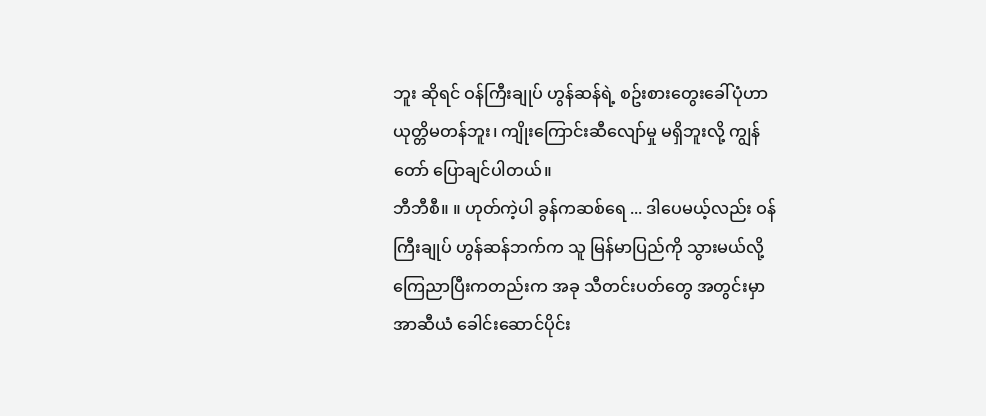ဘူး ဆိုရင် ဝန်ကြီးချုပ် ဟွန်ဆန်ရဲ့ စဥ်းစားတွေးခေါ်ပုံဟာ ယုတ္တိမတန်ဘူး၊ ကျိုးကြောင်းဆီလျော်မှု မရှိဘူးလို့ ကျွန်တော် ပြောချင်ပါတယ်။
ဘီဘီစီ။ ။ ဟုတ်ကဲ့ပါ ခွန်ကဆစ်ရေ ... ဒါပေမယ့်လည်း ဝန်ကြီးချုပ် ဟွန်ဆန်ဘက်က သူ မြန်မာပြည်ကို သွားမယ်လို့ ကြေညာပြီးကတည်းက အခု သီတင်းပတ်တွေ အတွင်းမှာ အာဆီယံ ခေါင်းဆောင်ပိုင်း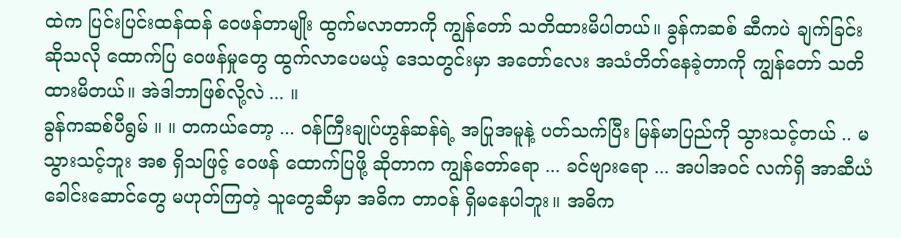ထဲက ပြင်းပြင်းထန်ထန် ဝေဖန်တာမျိုး ထွက်မလာတာကို ကျွန်တော် သတိထားမိပါတယ်။ ခွန်ကဆစ် ဆီကပဲ ချက်ခြင်းဆိုသလို ထောက်ပြ ဝေဖန်မှုတွေ ထွက်လာပေမယ့် ဒေသတွင်းမှာ အတော်လေး အသံတိတ်နေခဲ့တာကို ကျွန်တော် သတိထားမိတယ်။ အဲဒါဘာဖြစ်လို့လဲ ... ။
ခွန်ကဆစ်ပီရွမ် ။ ။ တကယ်တော့ ... ဝန်ကြီးချုပ်ဟွန်ဆန်ရဲ့ အပြုအမူနဲ့ ပတ်သက်ပြီး မြန်မာပြည်ကို သွားသင့်တယ် .. မသွားသင့်ဘူး အစ ရှိသဖြင့် ဝေဖန် ထောက်ပြဖို့ ဆိုတာက ကျွန်တော်ရော ... ခင်ဗျားရော ... အပါအဝင် လက်ရှိ အာဆီယံ ခေါင်းဆောင်တွေ မဟုတ်ကြတဲ့ သူတွေဆီမှာ အဓိက တာဝန် ရှိမနေပါဘူး။ အဓိက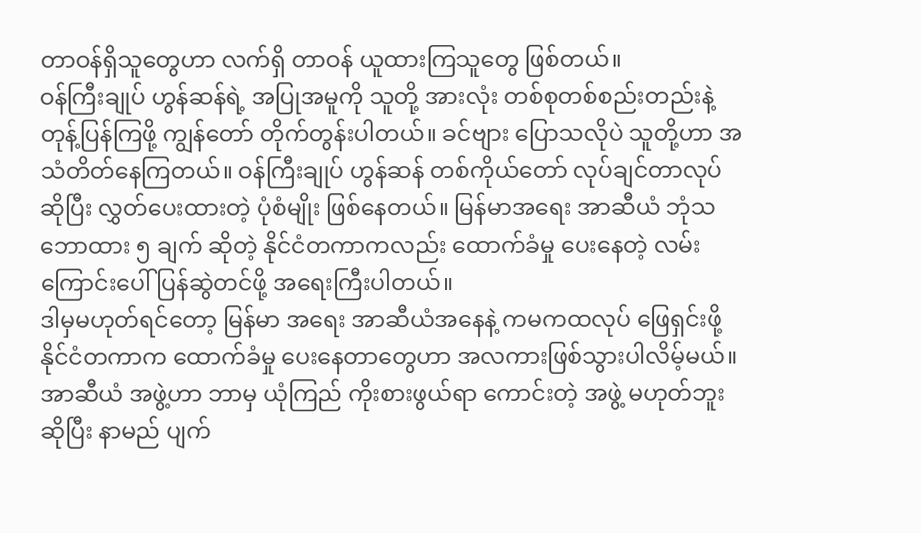တာဝန်ရှိသူတွေဟာ လက်ရှိ တာဝန် ယူထားကြသူတွေ ဖြစ်တယ်။
ဝန်ကြီးချုပ် ဟွန်ဆန်ရဲ့ အပြုအမူကို သူတို့ အားလုံး တစ်စုတစ်စည်းတည်းနဲ့ တုန့်ပြန်ကြဖို့ ကျွန်တော် တိုက်တွန်းပါတယ်။ ခင်ဗျား ပြောသလိုပဲ သူတို့ဟာ အသံတိတ်နေကြတယ်။ ဝန်ကြီးချုပ် ဟွန်ဆန် တစ်ကိုယ်တော် လုပ်ချင်တာလုပ် ဆိုပြီး လွှတ်ပေးထားတဲ့ ပုံစံမျိုး ဖြစ်နေတယ်။ မြန်မာအရေး အာဆီယံ ဘုံသဘောထား ၅ ချက် ဆိုတဲ့ နိုင်ငံတကာကလည်း ထောက်ခံမှု ပေးနေတဲ့ လမ်းကြောင်းပေါ် ပြန်ဆွဲတင်ဖို့ အရေးကြီးပါတယ်။
ဒါမှမဟုတ်ရင်တော့ မြန်မာ အရေး အာဆီယံအနေနဲ့ ကမကထလုပ် ဖြေရှင်းဖို့ နိုင်ငံတကာက ထောက်ခံမှု ပေးနေတာတွေဟာ အလကားဖြစ်သွားပါလိမ့်မယ်။ အာဆီယံ အဖွဲ့ဟာ ဘာမှ ယုံကြည် ကိုးစားဖွယ်ရာ ကောင်းတဲ့ အဖွဲ့ မဟုတ်ဘူး ဆိုပြီး နာမည် ပျက်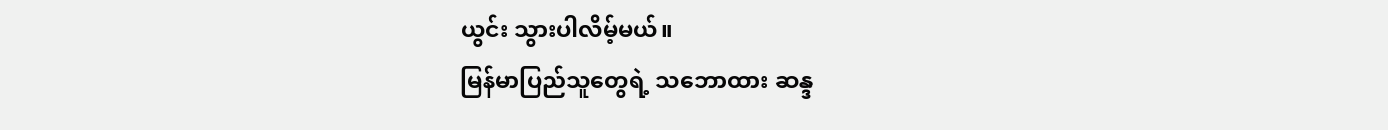ယွင်း သွားပါလိမ့်မယ်။
မြန်မာပြည်သူတွေရဲ့ သဘောထား ဆန္ဒ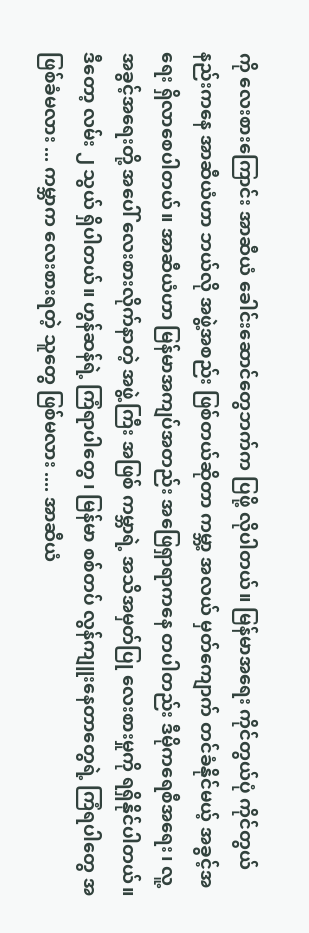ကို လေးစားကြောင်း အာဆီယံ ခေါင်းဆောင်တွေဘက်က ပြဖို့ လိုပါတယ်။ မြန်မာအရေး ကိုင်တွယ်ပုံ ကိုင်တွယ်နည်းကနေ အာဆီယံဟာ ဘယ်လို အဖွဲ့အစည်း ဖြစ်တယ်ဆိုတာ ကမ္ဘာ့ အလယ် မှတ်ကျောက် တင်ခံနိုင်မယ့် အခွင့်အရေး ရှိလာစေပါတယ်။ အာဆီယံဟာ မြန်မာအကျပ်အတည်း အဖြေရှာရာကနေ တပါတည်း ဒီမိုကရေစီအရေး၊ လူ့အခွင့်အရေးတို့ အပေါ် လေးစားလိုက်နာတဲ့ အဖွဲ့ကြီး အဖြစ် ကမ္ဘာရဲ့ အသိအမှတ်ပြု လေးစားမှုကို ရရှိနိုင်ပါတယ်။
ဒီတော့ လမ်း ၂ သွယ် ရှိပါတယ်။ ဟွန်ဆန်ရဲ့ ကြံရာပါတွေ ၊ မြန်မာ စစ်တပ် လွန်ကျူးနေတာတွေရဲ့ ကြံရပါတွေ အဖြစ်ခံမလား ... ကမ္ဘာက လေးစားရတဲ့ သူတွေ ဖြစ်မလား .... အာဆီယံ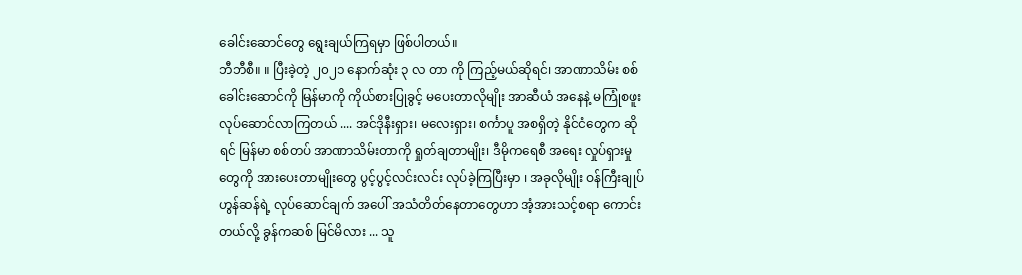ခေါင်းဆောင်တွေ ရွေးချယ်ကြရမှာ ဖြစ်ပါတယ်။
ဘီဘီစီ။ ။ ပြီးခဲ့တဲ့ ၂၀၂၁ နောက်ဆုံး ၃ လ တာ ကို ကြည့်မယ်ဆိုရင်၊ အာဏာသိမ်း စစ်ခေါင်းဆောင်ကို မြန်မာကို ကိုယ်စားပြုခွင့် မပေးတာလိုမျိုး အာဆီယံ အနေနဲ့ မကြုံစဖူး လုပ်ဆောင်လာကြတယ် .... အင်ဒိုနီးရှား၊ မလေးရှား၊ စင်္ကာပူ အစရှိတဲ့ နိုင်ငံတွေက ဆိုရင် မြန်မာ စစ်တပ် အာဏာသိမ်းတာကို ရှုတ်ချတာမျိုး၊ ဒီမိုကရေစီ အရေး လှုပ်ရှားမှုတွေကို အားပေးတာမျိုးတွေ ပွင့်ပွင့်လင်းလင်း လုပ်ခဲ့ကြပြီးမှာ ၊ အခုလိုမျိုး ဝန်ကြီးချုပ် ဟွန်ဆန်ရဲ့ လုပ်ဆောင်ချက် အပေါ် အသံတိတ်နေတာတွေဟာ အံ့အားသင့်စရာ ကောင်းတယ်လို့ ခွန်ကဆစ် မြင်မိလား ... သူ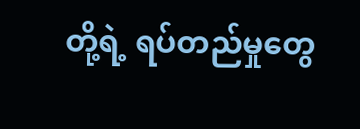တို့ရဲ့ ရပ်တည်မှုတွေ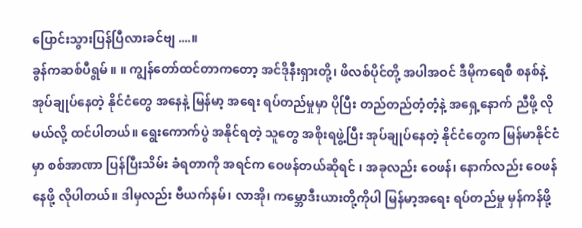ပြောင်းသွားပြန်ပြီလားခင်ဗျ ....။
ခွန်ကဆစ်ပီရွမ် ။ ။ ကျွန်တော်ထင်တာကတော့ အင်ဒိုနီးရှားတို့၊ ဖိလစ်ပိုင်တို့ အပါအဝင် ဒီမိုကရေစီ စနစ်နဲ့ အုပ်ချုပ်နေတဲ့ နိုင်ငံတွေ အနေနဲ့ မြန်မာ့ အရေး ရပ်တည်မှုမှာ ပိုပြီး တည်တည်တံ့တံ့နဲ့ အရှေ့နောက် ညီဖို့ လိုမယ်လို့ ထင်ပါတယ်။ ရွေးကောက်ပွဲ အနိုင်ရတဲ့ သူတွေ အစိုးရဖွဲ့ပြီး အုပ်ချုပ်နေတဲ့ နိုင်ငံတွေက မြန်မာနိုင်ငံမှာ စစ်အာဏာ ပြန်ပြီးသိမ်း ခံရတာကို အရင်က ဝေဖန်တယ်ဆိုရင် ၊ အခုလည်း ဝေဖန်၊ နောက်လည်း ဝေဖန် နေဖို့ လိုပါတယ်။ ဒါမှလည်း ဗီယက်နမ်၊ လာအို၊ ကမ္ဘောဒီးယားတို့ကိုပါ မြန်မာ့အရေး ရပ်တည်မှု မှန်ကန်ဖို့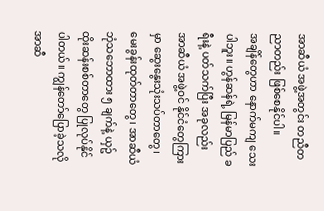အာဆီယံ အဖွဲ့အတွင်း တညီတညာတည်း ဖြစ်စေနိုင်ပါ။
အချိန်တွေဟာ နောက်မကျ သေးပါဘူး။ ဟွန်ဆန်ရဲ့ မြန်မာပြည် ခရီးနဲ့ ပတ်သက်ပြီး အခုလည်း အာဆီယံ အဖွဲ့ဝင် နိုင်ငံတွေကြားမှာ ဆွေးနွေးသုံးသပ်တာတွေ၊ မေးခွန်းထုတ်တာတွေ၊ အာဆီယံ ဘုံသဘောထား ၅ ချက်နဲ့ ယှဥ်ထိုးဆန်းစစ်တာတွေ ပြုလုပ်နိုင်ပါတယ်။ ကျွန်တော်ပြောခဲ့သလို အာဆီ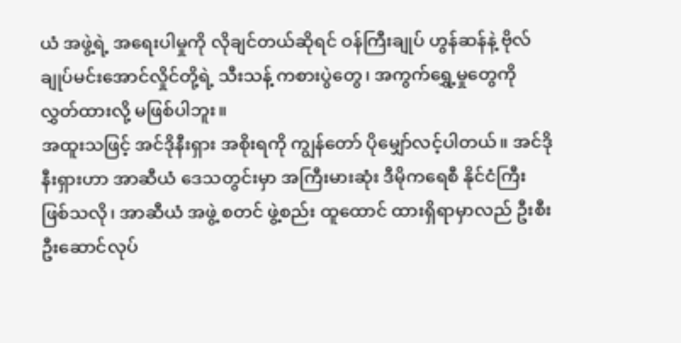ယံ အဖွဲ့ရဲ့ အရေးပါမှုကို လိုချင်တယ်ဆိုရင် ဝန်ကြီးချုပ် ဟွန်ဆန်နဲ့ ဗိုလ်ချုပ်မင်းအောင်လှိုင်တို့ရဲ့ သီးသန့် ကစားပွဲတွေ၊ အကွက်ရွှေ့မှုတွေကို လွှတ်ထားလို့ မဖြစ်ပါဘူး။
အထူးသဖြင့် အင်ဒိုနီးရှား အစိုးရကို ကျွန်တော် ပိုမျှော်လင့်ပါတယ်။ အင်ဒိုနီးရှားဟာ အာဆီယံ ဒေသတွင်းမှာ အကြီးမားဆုံး ဒီမိုကရေစီ နိုင်ငံကြီး ဖြစ်သလို၊ အာဆီယံ အဖွဲ့ စတင် ဖွဲ့စည်း ထူထောင် ထားရှိရာမှာလည် ဦးစီးဦးဆောင်လုပ်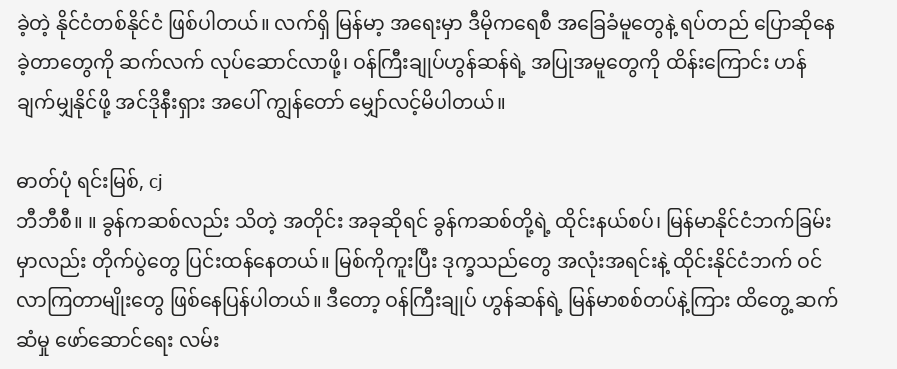ခဲ့တဲ့ နိုင်ငံတစ်နိုင်ငံ ဖြစ်ပါတယ်။ လက်ရှိ မြန်မာ့ အရေးမှာ ဒီမိုကရေစီ အခြေခံမူတွေနဲ့ ရပ်တည် ပြောဆိုနေခဲ့တာတွေကို ဆက်လက် လုပ်ဆောင်လာဖို့၊ ဝန်ကြီးချုပ်ဟွန်ဆန်ရဲ့ အပြုအမူတွေကို ထိန်းကြောင်း ဟန်ချက်မျှနိုင်ဖို့ အင်ဒိုနီးရှား အပေါ် ကျွန်တော် မျှော်လင့်မိပါတယ်။

ဓာတ်ပုံ ရင်းမြစ်, cj
ဘီဘီစီ။ ။ ခွန်ကဆစ်လည်း သိတဲ့ အတိုင်း အခုဆိုရင် ခွန်ကဆစ်တို့ရဲ့ ထိုင်းနယ်စပ်၊ မြန်မာနိုင်ငံဘက်ခြမ်းမှာလည်း တိုက်ပွဲတွေ ပြင်းထန်နေတယ်။ မြစ်ကိုကူးပြီး ဒုက္ခသည်တွေ အလုံးအရင်းနဲ့ ထိုင်းနိုင်ငံဘက် ဝင်လာကြတာမျိုးတွေ ဖြစ်နေပြန်ပါတယ်။ ဒီတော့ ဝန်ကြီးချုပ် ဟွန်ဆန်ရဲ့ မြန်မာစစ်တပ်နဲ့ကြား ထိတွေ့ ဆက်ဆံမှု ဖော်ဆောင်ရေး လမ်း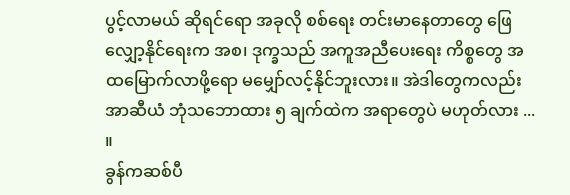ပွင့်လာမယ် ဆိုရင်ရော အခုလို စစ်ရေး တင်းမာနေတာတွေ ဖြေလျှော့နိုင်ရေးက အစ၊ ဒုက္ခသည် အကူအညီပေးရေး ကိစ္စတွေ အထမြောက်လာဖို့ရော မမျှော်လင့်နိုင်ဘူးလား။ အဲဒါတွေကလည်း အာဆီယံ ဘုံသဘောထား ၅ ချက်ထဲက အရာတွေပဲ မဟုတ်လား ... ။
ခွန်ကဆစ်ပီ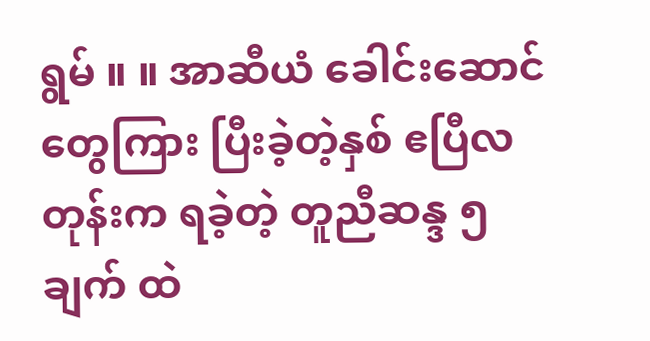ရွမ် ။ ။ အာဆီယံ ခေါင်းဆောင်တွေကြား ပြီးခဲ့တဲ့နှစ် ဧပြီလတုန်းက ရခဲ့တဲ့ တူညီဆန္ဒ ၅ ချက် ထဲ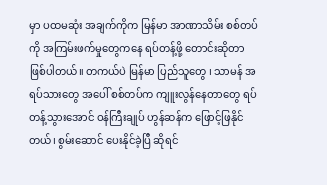မှာ ပထမဆုံး အချက်ကိုက မြန်မာ အာဏာသိမ်း စစ်တပ်ကို အကြမ်းဖက်မှုတွေကနေ ရပ်တန့်ဖို့ တောင်းဆိုတာ ဖြစ်ပါတယ်။ တကယ်ပဲ မြန်မာ ပြည်သူတွေ ၊ သာမန် အရပ်သားတွေ အပေါ် စစ်တပ်က ကျူးလွန်နေတာတွေ ရပ်တန့်သွားအောင် ဝန်ကြီးချုပ် ဟွန်ဆန်က ဖြောင့်ဖြနိုင်တယ်၊ စွမ်းဆောင် ပေးနိုင်ခဲ့ပြီ ဆိုရင်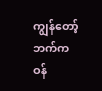ကျွန်တော့်ဘက်က ဝန်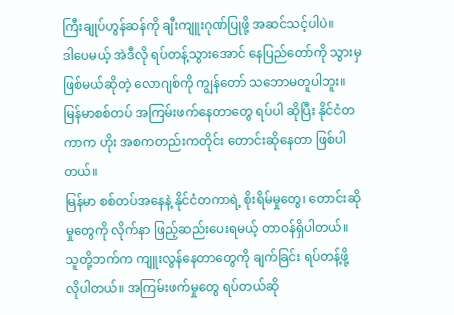ကြီးချုပ်ဟွန်ဆန်ကို ချီးကျူးဂုဏ်ပြုဖို့ အဆင်သင့်ပါပဲ။
ဒါပေမယ့် အဲဒီလို ရပ်တန့်သွားအောင် နေပြည်တော်ကို သွားမှ ဖြစ်မယ်ဆိုတဲ့ လောဂျစ်ကို ကျွန်တော် သဘောမတူပါဘူး။ မြန်မာစစ်တပ် အကြမ်းဖက်နေတာတွေ ရပ်ပါ ဆိုပြီး နိုင်ငံတကာက ဟိုး အစကတည်းကတိုင်း တောင်းဆိုနေတာ ဖြစ်ပါတယ်။
မြန်မာ စစ်တပ်အနေနဲ့ နိုင်ငံတကာရဲ့ စိုးရိမ်မှုတွေ၊ တောင်းဆိုမှုတွေကို လိုက်နာ ဖြည့်ဆည်းပေးရမယ့် တာဝန်ရှိပါတယ်။ သူတို့ဘက်က ကျူးလွန်နေတာတွေကို ချက်ခြင်း ရပ်တန့်ဖို့ လိုပါတယ်။ အကြမ်းဖက်မှုတွေ ရပ်တယ်ဆို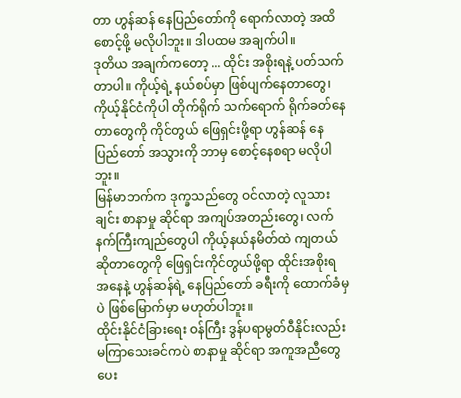တာ ဟွန်ဆန် နေပြည်တော်ကို ရောက်လာတဲ့ အထိ စောင့်ဖို့ မလိုပါဘူး။ ဒါပထမ အချက်ပါ။
ဒုတိယ အချက်ကတော့ ... ထိုင်း အစိုးရနဲ့ ပတ်သက်တာပါ။ ကိုယ့်ရဲ့ နယ်စပ်မှာ ဖြစ်ပျက်နေတာတွေ၊ ကိုယ့်နိုင်ငံကိုပါ တိုက်ရိုက် သက်ရောက် ရိုက်ခတ်နေတာတွေကို ကိုင်တွယ် ဖြေရှင်းဖို့ရာ ဟွန်ဆန် နေပြည်တော် အသွားကို ဘာမှ စောင့်နေစရာ မလိုပါဘူး။
မြန်မာဘက်က ဒုက္ခသည်တွေ ဝင်လာတဲ့ လူသားချင်း စာနာမှု ဆိုင်ရာ အကျပ်အတည်းတွေ၊ လက်နက်ကြီးကျည်တွေပါ ကိုယ့်နယ်နမိတ်ထဲ ကျတယ် ဆိုတာတွေကို ဖြေရှင်းကိုင်တွယ်ဖို့ရာ ထိုင်းအစိုးရ အနေနဲ့ ဟွန်ဆန်ရဲ့ နေပြည်တော် ခရီးကို ထောက်ခံမှပဲ ဖြစ်မြောက်မှာ မဟုတ်ပါဘူး။
ထိုင်းနိုင်ငံခြားရေး ဝန်ကြီး ဒွန်ပရာမွတ်ဝီနိုင်းလည်း မကြာသေးခင်ကပဲ စာနာမှု ဆိုင်ရာ အကူအညီတွေ ပေး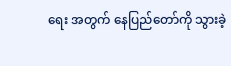ရေး အတွက် နေပြည်တော်ကို သွားခဲ့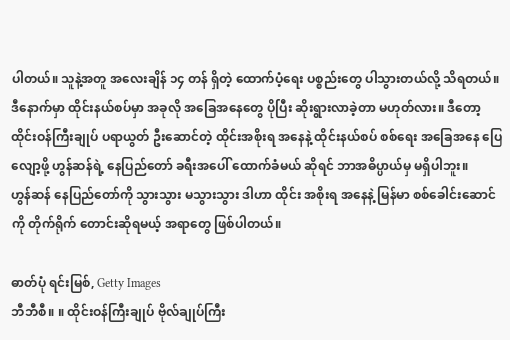ပါတယ်။ သူနဲ့အတူ အလေးချိန် ၁၄ တန် ရှိတဲ့ ထောက်ပံ့ရေး ပစ္စည်းတွေ ပါသွားတယ်လို့ သိရတယ်။ ဒီနောက်မှာ ထိုင်းနယ်စပ်မှာ အခုလို အခြေအနေတွေ ပိုပြီး ဆိုးရွားလာခဲ့တာ မဟုတ်လား။ ဒီတော့ ထိုင်းဝန်ကြီးချုပ် ပရာယွတ် ဦးဆောင်တဲ့ ထိုင်းအစိုးရ အနေနဲ့ ထိုင်းနယ်စပ် စစ်ရေး အခြေအနေ ပြေလျော့ဖို့ ဟွန်ဆန်ရဲ့ နေပြည်တော် ခရီးအပေါ် ထောက်ခံမယ် ဆိုရင် ဘာအဓိပ္ပာယ်မှ မရှိပါဘူး။
ဟွန်ဆန် နေပြည်တော်ကို သွားသွား မသွားသွား ဒါဟာ ထိုင်း အစိုးရ အနေနဲ့ မြန်မာ စစ်ခေါင်းဆောင်ကို တိုက်ရိုက် တောင်းဆိုရမယ့် အရာတွေ ဖြစ်ပါတယ်။

ဓာတ်ပုံ ရင်းမြစ်, Getty Images
ဘီဘီစီ။ ။ ထိုင်းဝန်ကြီးချုပ် ဗိုလ်ချုပ်ကြီး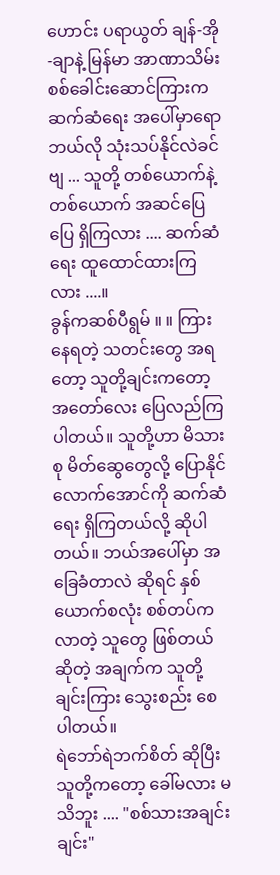ဟောင်း ပရာယွတ် ချန်-အို-ချာနဲ့ မြန်မာ အာဏာသိမ်း စစ်ခေါင်းဆောင်ကြားက ဆက်ဆံရေး အပေါ်မှာရော ဘယ်လို သုံးသပ်နိုင်လဲခင်ဗျ ... သူတို့ တစ်ယောက်နဲ့တစ်ယောက် အဆင်ပြေပြေ ရှိကြလား .... ဆက်ဆံရေး ထူထောင်ထားကြလား ....။
ခွန်ကဆစ်ပီရွမ် ။ ။ ကြားနေရတဲ့ သတင်းတွေ အရတော့ သူတို့ချင်းကတော့ အတော်လေး ပြေလည်ကြပါတယ်။ သူတို့ဟာ မိသားစု မိတ်ဆွေတွေလို့ ပြောနိုင်လောက်အောင်ကို ဆက်ဆံရေး ရှိကြတယ်လို့ ဆိုပါတယ်။ ဘယ်အပေါ်မှာ အခြေခံတာလဲ ဆိုရင် နှစ်ယောက်စလုံး စစ်တပ်က လာတဲ့ သူတွေ ဖြစ်တယ်ဆိုတဲ့ အချက်က သူတို့ချင်းကြား သွေးစည်း စေပါတယ်။
ရဲဘော်ရဲဘက်စိတ် ဆိုပြီး သူတို့ကတော့ ခေါ်မလား မသိဘူး .... "စစ်သားအချင်းချင်း"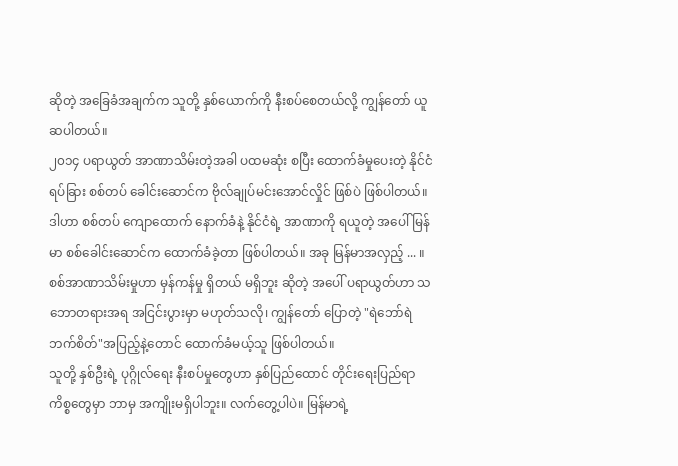ဆိုတဲ့ အခြေခံအချက်က သူတို့ နှစ်ယောက်ကို နီးစပ်စေတယ်လို့ ကျွန်တော် ယူဆပါတယ်။
၂၀၁၄ ပရာယွတ် အာဏာသိမ်းတဲ့အခါ ပထမဆုံး စပြီး ထောက်ခံမှုပေးတဲ့ နိုင်ငံရပ်ခြား စစ်တပ် ခေါင်းဆောင်က ဗိုလ်ချုပ်မင်းအောင်လှိုင် ဖြစ်ပဲ ဖြစ်ပါတယ်။ ဒါဟာ စစ်တပ် ကျောထောက် နောက်ခံနဲ့ နိုင်ငံရဲ့ အာဏာကို ရယူတဲ့ အပေါ် မြန်မာ စစ်ခေါင်းဆောင်က ထောက်ခံခဲ့တာ ဖြစ်ပါတယ်။ အခု မြန်မာအလှည့် ... ။ စစ်အာဏာသိမ်းမှုဟာ မှန်ကန်မှု ရှိတယ် မရှိဘူး ဆိုတဲ့ အပေါ် ပရာယွတ်ဟာ သဘောတရားအရ အငြင်းပွားမှာ မဟုတ်သလို၊ ကျွန်တော် ပြောတဲ့ "ရဲဘော်ရဲဘက်စိတ်"အပြည့်နဲ့တောင် ထောက်ခံမယ့်သူ ဖြစ်ပါတယ်။
သူတို့ နှစ်ဦးရဲ့ ပုဂ္ဂိုလ်ရေး နီးစပ်မှုတွေဟာ နှစ်ပြည်ထောင် တိုင်းရေးပြည်ရာ ကိစ္စတွေမှာ ဘာမှ အကျိုးမရှိပါဘူး။ လက်တွေ့ပါပဲ။ မြန်မာရဲ့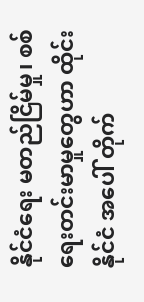နိုင်ငံရေး မတည်ငြိမ်မှု၊ စစ်ရေးတင်းမာမှုတွေဟာ ထိုင်းနိုင်ငံ အပေါ် တိုက်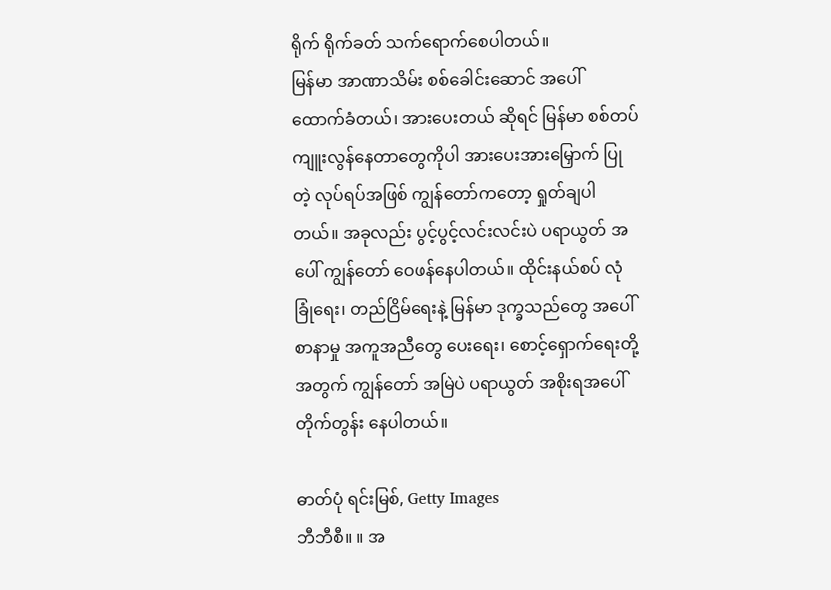ရိုက် ရိုက်ခတ် သက်ရောက်စေပါတယ်။
မြန်မာ အာဏာသိမ်း စစ်ခေါင်းဆောင် အပေါ် ထောက်ခံတယ်၊ အားပေးတယ် ဆိုရင် မြန်မာ စစ်တပ် ကျူးလွန်နေတာတွေကိုပါ အားပေးအားမြှောက် ပြုတဲ့ လုပ်ရပ်အဖြစ် ကျွန်တော်ကတော့ ရှုတ်ချပါတယ်။ အခုလည်း ပွင့်ပွင့်လင်းလင်းပဲ ပရာယွတ် အပေါ် ကျွန်တော် ဝေဖန်နေပါတယ်။ ထိုင်းနယ်စပ် လုံခြုံရေး၊ တည်ငြိမ်ရေးနဲ့ မြန်မာ ဒုက္ခသည်တွေ အပေါ် စာနာမှု အကူအညီတွေ ပေးရေး၊ စောင့်ရှောက်ရေးတို့ အတွက် ကျွန်တော် အမြဲပဲ ပရာယွတ် အစိုးရအပေါ် တိုက်တွန်း နေပါတယ်။

ဓာတ်ပုံ ရင်းမြစ်, Getty Images
ဘီဘီစီ။ ။ အ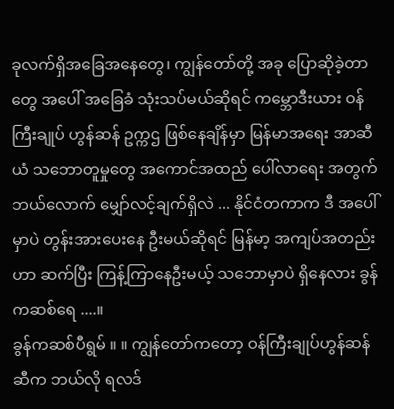ခုလက်ရှိအခြေအနေတွေ၊ ကျွန်တော်တို့ အခု ပြောဆိုခဲ့တာတွေ အပေါ် အခြေခံ သုံးသပ်မယ်ဆိုရင် ကမ္ဘောဒီးယား ဝန်ကြီးချုပ် ဟွန်ဆန် ဥက္ကဌ ဖြစ်နေချိန်မှာ မြန်မာအရေး အာဆီယံ သဘောတူမှုတွေ အကောင်အထည် ပေါ်လာရေး အတွက် ဘယ်လောက် မျှော်လင့်ချက်ရှိလဲ ... နိုင်ငံတကာက ဒီ အပေါ်မှာပဲ တွန်းအားပေးနေ ဦးမယ်ဆိုရင် မြန်မာ့ အကျပ်အတည်းဟာ ဆက်ပြီး ကြန့်ကြာနေဦးမယ့် သဘောမှာပဲ ရှိနေလား ခွန်ကဆစ်ရေ ....။
ခွန်ကဆစ်ပီရွမ် ။ ။ ကျွန်တော်ကတော့ ဝန်ကြီးချုပ်ဟွန်ဆန် ဆီက ဘယ်လို ရလဒ်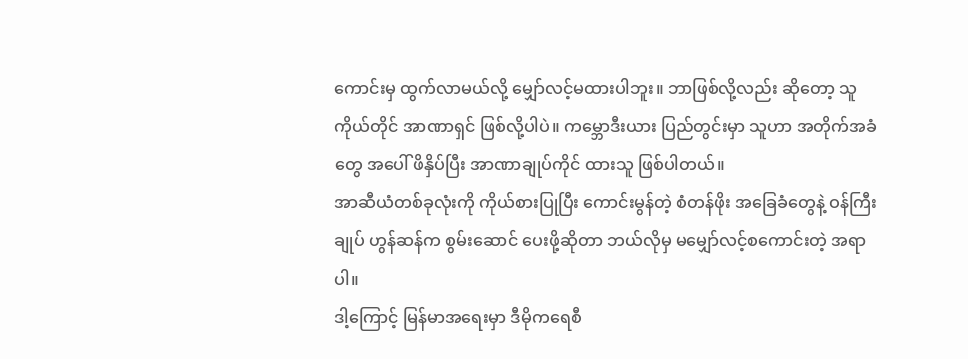ကောင်းမှ ထွက်လာမယ်လို့ မျှော်လင့်မထားပါဘူး။ ဘာဖြစ်လို့လည်း ဆိုတော့ သူကိုယ်တိုင် အာဏာရှင် ဖြစ်လို့ပါပဲ။ ကမ္ဘောဒီးယား ပြည်တွင်းမှာ သူဟာ အတိုက်အခံတွေ အပေါ် ဖိနှိပ်ပြီး အာဏာချုပ်ကိုင် ထားသူ ဖြစ်ပါတယ်။
အာဆီယံတစ်ခုလုံးကို ကိုယ်စားပြုပြီး ကောင်းမွန်တဲ့ စံတန်ဖိုး အခြေခံတွေနဲ့ ဝန်ကြီးချုပ် ဟွန်ဆန်က စွမ်းဆောင် ပေးဖို့ဆိုတာ ဘယ်လိုမှ မမျှော်လင့်စကောင်းတဲ့ အရာပါ။
ဒါ့ကြောင့် မြန်မာအရေးမှာ ဒီမိုကရေစီ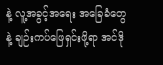နဲ့ လူ့အခွင့်အရေး အခြေခံတွေနဲ့ ချဉ်းကပ်ဖြေရှင်းဖို့ရာ အင်ဒို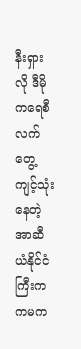နီးရှားလို ဒီမိုကရေစီ လက်တွေ့ ကျင့်သုံးနေတဲ့ အာဆီယံနိုင်ငံကြီးက ကမက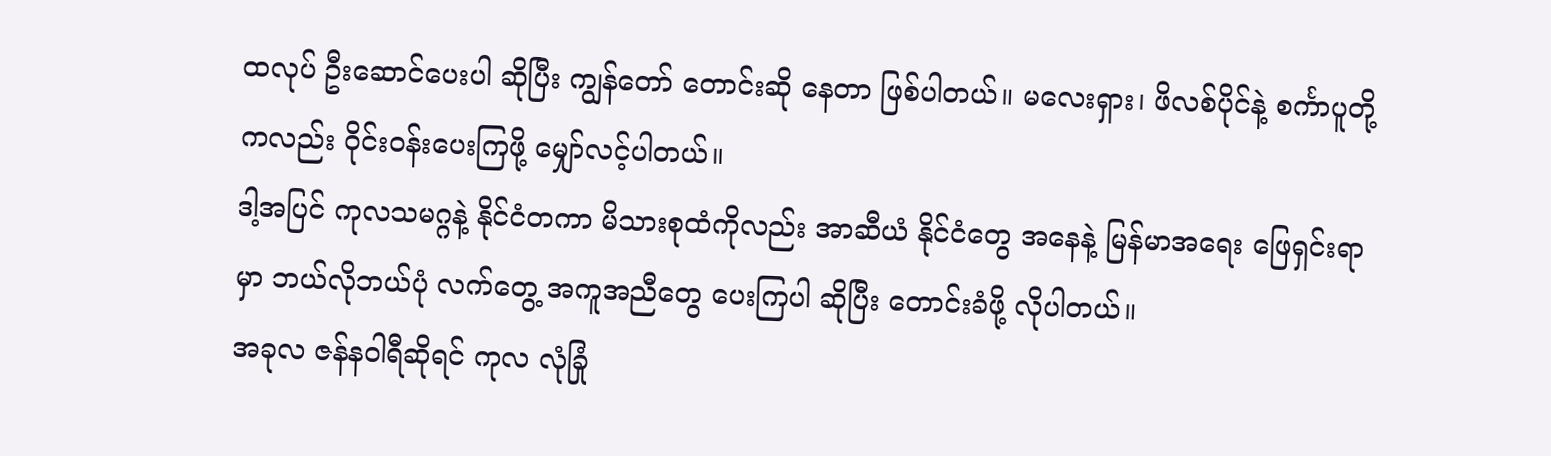ထလုပ် ဦးဆောင်ပေးပါ ဆိုပြီး ကျွန်တော် တောင်းဆို နေတာ ဖြစ်ပါတယ်။ မလေးရှား၊ ဖိလစ်ပိုင်နဲ့ စင်္ကာပူတို့ကလည်း ဝိုင်းဝန်းပေးကြဖို့ မျှော်လင့်ပါတယ်။
ဒါ့အပြင် ကုလသမဂ္ဂနဲ့ နိုင်ငံတကာ မိသားစုထံကိုလည်း အာဆီယံ နိုင်ငံတွေ အနေနဲ့ မြန်မာအရေး ဖြေရှင်းရာမှာ ဘယ်လိုဘယ်ပုံ လက်တွေ့ အကူအညီတွေ ပေးကြပါ ဆိုပြီး တောင်းခံဖို့ လိုပါတယ်။
အခုလ ဇန်နဝါရီဆိုရင် ကုလ လုံခြုံ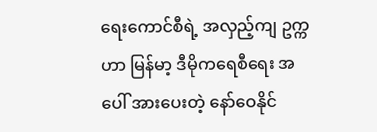ရေးကောင်စီရဲ့ အလှည့်ကျ ဥက္ကဟာ မြန်မာ့ ဒီမိုကရေစီရေး အပေါ် အားပေးတဲ့ နော်ဝေနိုင်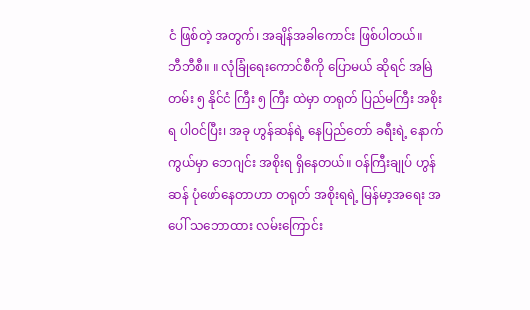ငံ ဖြစ်တဲ့ အတွက်၊ အချိန်အခါကောင်း ဖြစ်ပါတယ်။
ဘီဘီစီ။ ။ လုံခြုံရေးကောင်စီကို ပြောမယ် ဆိုရင် အမြဲတမ်း ၅ နိုင်ငံ ကြီး ၅ ကြီး ထဲမှာ တရုတ် ပြည်မကြီး အစိုးရ ပါဝင်ပြီး၊ အခု ဟွန်ဆန်ရဲ့ နေပြည်တော် ခရီးရဲ့ နောက်ကွယ်မှာ ဘေဂျင်း အစိုးရ ရှိနေတယ်။ ဝန်ကြီးချုပ် ဟွန်ဆန် ပုံဖော်နေတာဟာ တရုတ် အစိုးရရဲ့ မြန်မာ့အရေး အပေါ် သဘောထား လမ်းကြောင်း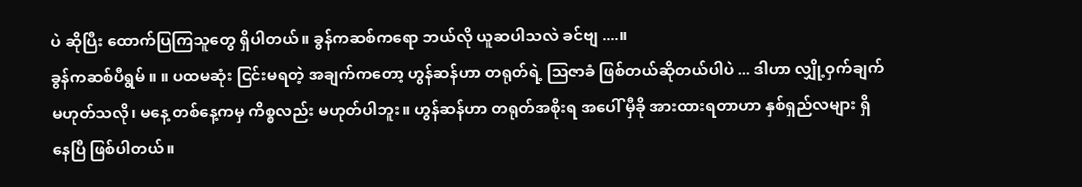ပဲ ဆိုပြီး ထောက်ပြကြသူတွေ ရှိပါတယ်။ ခွန်ကဆစ်ကရော ဘယ်လို ယူဆပါသလဲ ခင်ဗျ ....။
ခွန်ကဆစ်ပီရွမ် ။ ။ ပထမဆုံး ငြင်းမရတဲ့ အချက်ကတော့ ဟွန်ဆန်ဟာ တရုတ်ရဲ့ ဩဇာခံ ဖြစ်တယ်ဆိုတယ်ပါပဲ ... ဒါဟာ လျှို့ဝှက်ချက် မဟုတ်သလို၊ မနေ့ တစ်နေ့ကမှ ကိစ္စလည်း မဟုတ်ပါဘူး။ ဟွန်ဆန်ဟာ တရုတ်အစိုးရ အပေါ် မှီခို အားထားရတာဟာ နှစ်ရှည်လများ ရှိနေပြီ ဖြစ်ပါတယ်။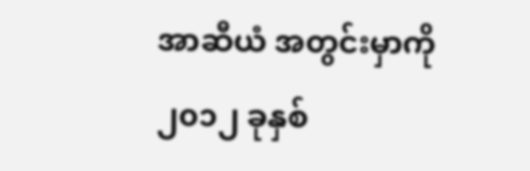အာဆီယံ အတွင်းမှာကို ၂၀၁၂ ခုနှစ်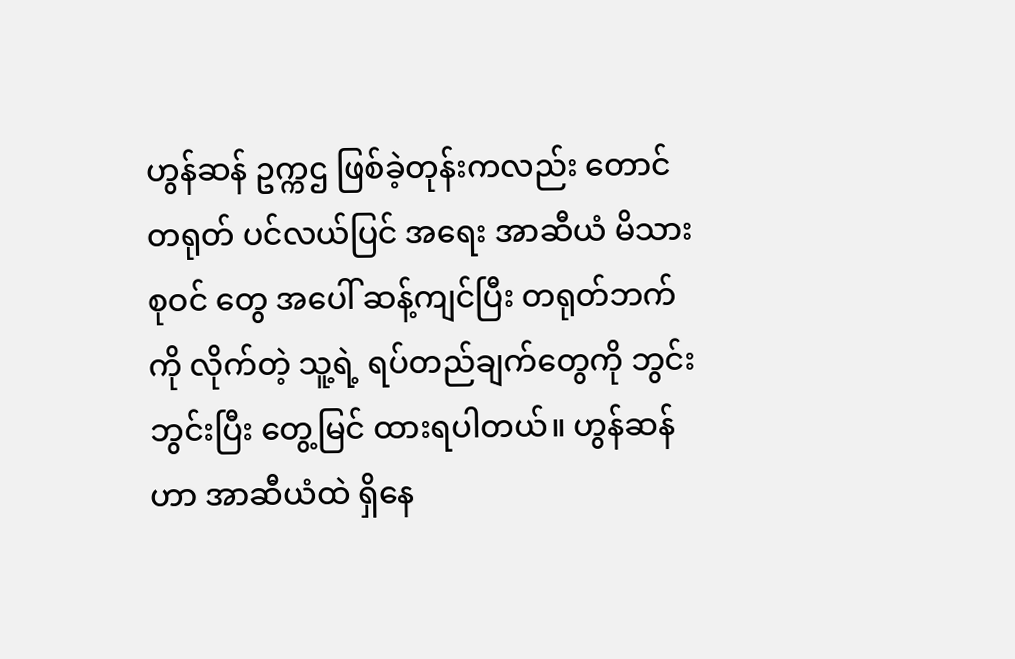ဟွန်ဆန် ဥက္ကဌ ဖြစ်ခဲ့တုန်းကလည်း တောင်တရုတ် ပင်လယ်ပြင် အရေး အာဆီယံ မိသားစုဝင် တွေ အပေါ် ဆန့်ကျင်ပြီး တရုတ်ဘက်ကို လိုက်တဲ့ သူ့ရဲ့ ရပ်တည်ချက်တွေကို ဘွင်းဘွင်းပြီး တွေ့မြင် ထားရပါတယ်။ ဟွန်ဆန်ဟာ အာဆီယံထဲ ရှိနေ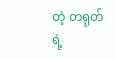တဲ့ တရုတ်ရဲ့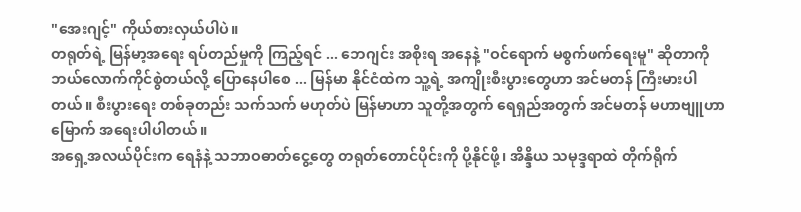"အေးဂျင့်" ကိုယ်စားလှယ်ပါပဲ။
တရုတ်ရဲ့ မြန်မာ့အရေး ရပ်တည်မှုကို ကြည့်ရင် ... ဘေဂျင်း အစိုးရ အနေနဲ့ "ဝင်ရောက် မစွက်ဖက်ရေးမူ" ဆိုတာကို ဘယ်လောက်ကိုင်စွဲတယ်လို့ ပြောနေပါစေ ... မြန်မာ နိုင်ငံထဲက သူ့ရဲ့ အကျိုးစီးပွားတွေဟာ အင်မတန် ကြီးမားပါတယ်။ စီးပွားရေး တစ်ခုတည်း သက်သက် မဟုတ်ပဲ မြန်မာဟာ သူတို့အတွက် ရေရှည်အတွက် အင်မတန် မဟာဗျူဟာမြောက် အရေးပါပါတယ်။
အရှေ့အလယ်ပိုင်းက ရေနံနဲ့ သဘာဝဓာတ်ငွေ့တွေ တရုတ်တောင်ပိုင်းကို ပို့နိုင်ဖို့၊ အိန္ဒိယ သမုဒ္ဒရာထဲ တိုက်ရိုက်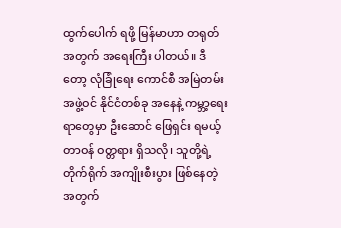ထွက်ပေါက် ရဖို့ မြန်မာဟာ တရုတ်အတွက် အရေးကြီး ပါတယ်။ ဒီတော့ လုံခြုံရေး ကောင်စီ အမြဲတမ်း အဖွဲ့ဝင် နိုင်ငံတစ်ခု အနေနဲ့ ကမ္ဘာ့ရေးရာတွေမှာ ဦးဆောင် ဖြေရှင်း ရမယ့် တာဝန် ဝတ္တရား ရှိသလို၊ သူတို့ရဲ့ တိုက်ရိုက် အကျိုးစီးပွား ဖြစ်နေတဲ့ အတွက်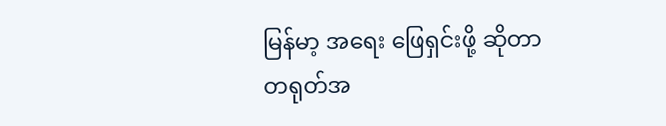မြန်မာ့ အရေး ဖြေရှင်းဖို့ ဆိုတာ တရုတ်အ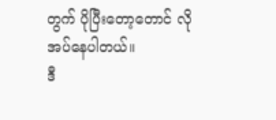တွက် ပိုပြီးတော့တောင် လိုအပ်နေပါတယ်။
ဒီ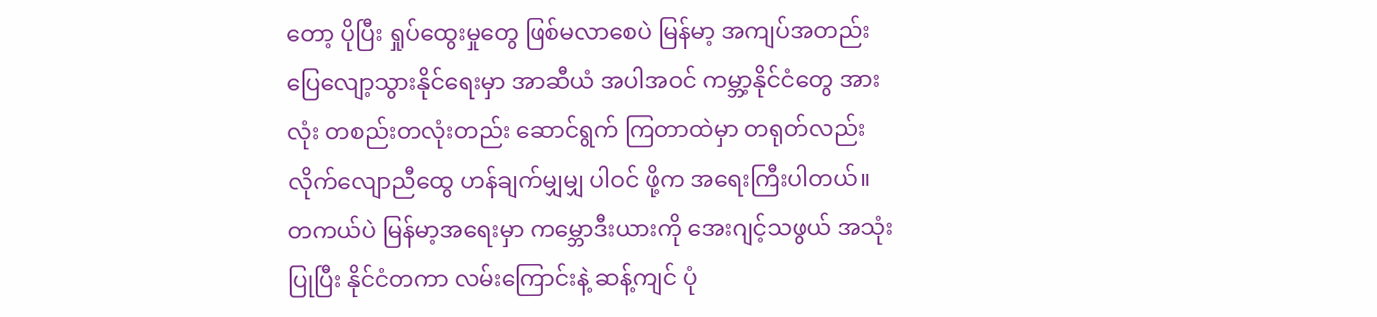တော့ ပိုပြီး ရှုပ်ထွေးမှုတွေ ဖြစ်မလာစေပဲ မြန်မာ့ အကျပ်အတည်း ပြေလျော့သွားနိုင်ရေးမှာ အာဆီယံ အပါအဝင် ကမ္ဘာ့နိုင်ငံတွေ အားလုံး တစည်းတလုံးတည်း ဆောင်ရွက် ကြတာထဲမှာ တရုတ်လည်း လိုက်လျောညီထွေ ဟန်ချက်မျှမျှ ပါဝင် ဖို့က အရေးကြီးပါတယ်။
တကယ်ပဲ မြန်မာ့အရေးမှာ ကမ္ဘောဒီးယားကို အေးဂျင့်သဖွယ် အသုံးပြုပြီး နိုင်ငံတကာ လမ်းကြောင်းနဲ့ ဆန့်ကျင် ပုံ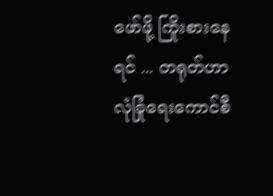ဖော်ဖို့ ကြိုးစားနေရင် ... တရုတ်ဟာ လုံခြုံရေးကောင်စီ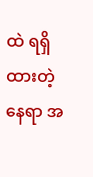ထဲ ရရှိထားတဲ့ နေရာ အ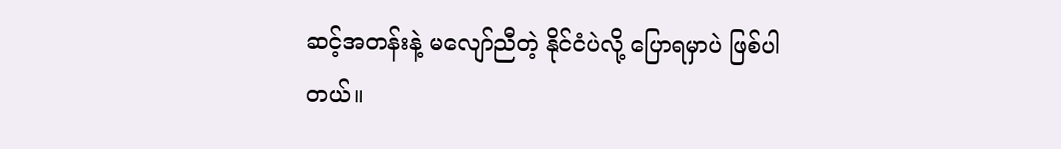ဆင့်အတန်းနဲ့ မလျော်ညီတဲ့ နိုင်ငံပဲလို့ ပြောရမှာပဲ ဖြစ်ပါတယ်။